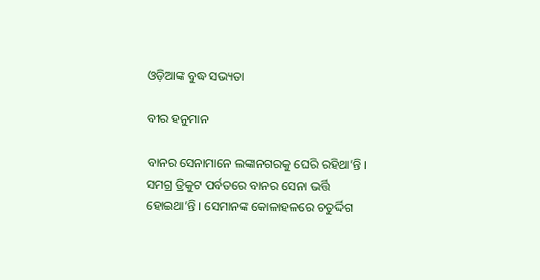ଓଡ଼ିଆଙ୍କ ବୁଦ୍ଧ ସଭ୍ୟତା

ବୀର ହନୁମାନ

ବାନର ସେନାମାନେ ଲଙ୍କାନଗରକୁ ଘେରି ରହିଥା’ନ୍ତି । ସମଗ୍ର ତ୍ରିକୁଟ ପର୍ବତରେ ବାନର ସେନା ଭର୍ତ୍ତି ହୋଇଥା’ନ୍ତି । ସେମାନଙ୍କ କୋଳାହଳରେ ଚତୁର୍ଦ୍ଦିଗ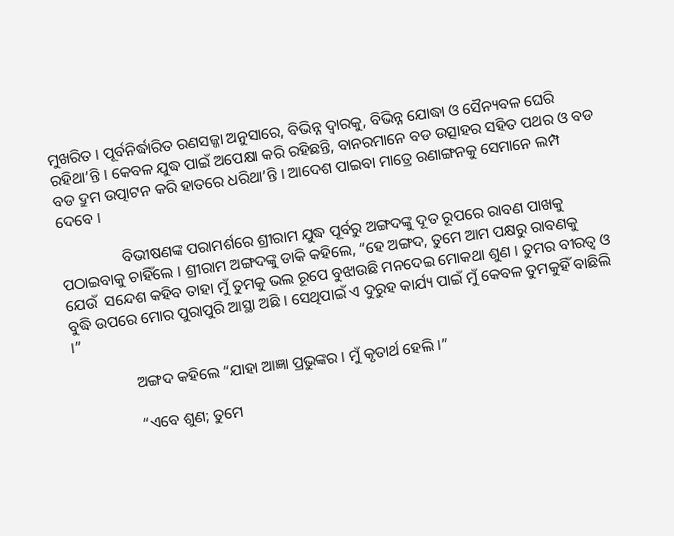ମୁଖରିତ । ପୂର୍ବନିର୍ଦ୍ଧାରିତ ରଣସଜ୍ଜା ଅନୁସାରେ, ବିଭିନ୍ନ ଦ୍ୱାରକୁ, ବିଭିନ୍ନ ଯୋଦ୍ଧା ଓ ସୈନ୍ୟବଳ ଘେରି ରହିଥା’ନ୍ତି । କେବଳ ଯୁଦ୍ଧ ପାଇଁ ଅପେକ୍ଷା କରି ରହିଛନ୍ତି, ବାନରମାନେ ବଡ ଉତ୍ସାହର ସହିତ ପଥର ଓ ବଡ ବଡ ଦ୍ରୁମ ଉତ୍ପାଟନ କରି ହାତରେ ଧରିଥା’ନ୍ତି । ଆଦେଶ ପାଇବା ମାତ୍ରେ ରଣାଙ୍ଗନକୁ ସେମାନେ ଲମ୍ପ ଦେବେ ।

                ବିଭୀଷଣଙ୍କ ପରାମର୍ଶରେ ଶ୍ରୀରାମ ଯୁଦ୍ଧ ପୂର୍ବରୁ ଅଙ୍ଗଦଙ୍କୁ ଦୂତ ରୂପରେ ରାବଣ ପାଖକୁ ପଠାଇବାକୁ ଚାହିଁଲେ । ଶ୍ରୀରାମ ଅଙ୍ଗଦଙ୍କୁ ଡାକି କହିଲେ, “ହେ ଅଙ୍ଗଦ, ତୁମେ ଆମ ପକ୍ଷରୁ ରାବଣକୁ ଯେଉଁ  ସନ୍ଦେଶ କହିବ ତାହା ମୁଁ ତୁମକୁ ଭଲ ରୂପେ ବୁଝାଉଛି ମନଦେଇ ମୋକଥା ଶୁଣ । ତୁମର ବୀରତ୍ୱ ଓ ବୁଦ୍ଧି ଉପରେ ମୋର ପୁରାପୁରି ଆସ୍ଥା ଅଛି । ସେଥିପାଇଁ ଏ ଦୁରୁହ କାର୍ଯ୍ୟ ପାଇଁ ମୁଁ କେବଳ ତୁମକୁହିଁ ବାଛିଲି ।”

                ଅଙ୍ଗଦ କହିଲେ “ଯାହା ଆଜ୍ଞା ପ୍ରଭୁଙ୍କର । ମୁଁ କୃତାର୍ଥ ହେଲି ।”

                “ଏବେ ଶୁଣ; ତୁମେ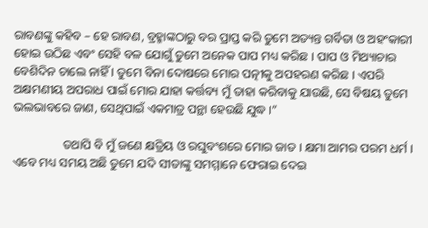ରାବଣଙ୍କୁ କହିବ – ହେ ରାବଣ, ବ୍ରହ୍ମାଙ୍କଠାରୁ ବର ପ୍ରାପ୍ତ କରି ତୁମେ ଅତ୍ୟନ୍ତ ଗର୍ବିତା ଓ ଅହଂକାରୀ ହୋଇ ଉଠିଛ ଏବଂ ସେହି ବଳ ଯୋଗୁଁ ତୁମେ ଅନେକ ପାପ ମଧ୍ୟ କରିଛ । ପାପ ଓ ମିଥ୍ୟାଚାର ବେଶିଦିନ ଚାଲେ ନାହିଁ । ତୁମେ ବିନା ଦୋଷରେ ମୋର ପତ୍ନୀକୁ ଅପହରଣ କରିଛ । ଏପରି ଅକ୍ଷମଣୀୟ ଅପରାଧ ପାଇଁ ମୋର ଯାହା କର୍ତ୍ତବ୍ୟ ମୁଁ ତାହା କରିବାକୁ ଯାଉଛି, ସେ ବିଷୟ ତୁମେ ଭଲଭାବରେ ଜାଣ, ସେଥିପାଇଁ ଏକମାତ୍ର ପନ୍ଥା ହେଉଛି ଯୁଦ୍ଧ ।”

                ତଥାପି ବି ମୁଁ ଜଣେ କ୍ଷତ୍ରିୟ ଓ ରଘୁବଂଶରେ ମୋର ଜାତ । କ୍ଷମା ଆମର ପରମ ଧର୍ମ । ଏବେ ମଧ୍ୟ ସମୟ ଅଛି ତୁମେ ଯଦି ସୀତାଙ୍କୁ ସମମ୍ମାନେ ଫେରାଇ ଦେଇ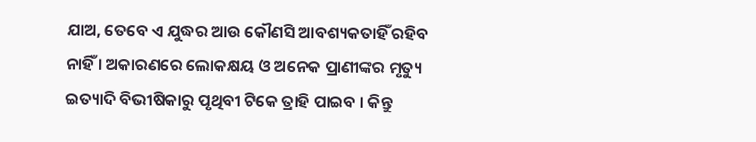ଯାଅ, ତେବେ ଏ ଯୁଦ୍ଧର ଆଉ କୌଣସି ଆବଶ୍ୟକତାହିଁ ରହିବ ନାହିଁ । ଅକାରଣରେ ଲୋକକ୍ଷୟ ଓ ଅନେକ ପ୍ରାଣୀଙ୍କର ମୃତ୍ୟୁ ଇତ୍ୟାଦି ବିଭୀଷିକାରୁ ପୃଥିବୀ ଟିକେ ତ୍ରାହି ପାଇବ । କିନ୍ତୁ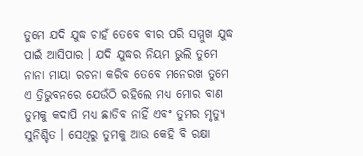ତୁମେ ଯଦି ଯୁଦ୍ଧ ଚାହଁ ତେବେ ବୀର ପରି ସମ୍ମୁଖ ଯୁଦ୍ଧ ପାଇଁ ଆସିପାର । ଯଦି ଯୁଦ୍ଧର ନିୟମ ଭୁଲି ତୁମେ ନାନା ମାୟା ରଚନା କରିବ ତେବେ ମନେରଖ ତୁମେ ଏ ତ୍ରିଭୁବନରେ ଯେଉଁଠି ରହିଲେ ମଧ୍ୟ ମୋର ବାଣ ତୁମକୁ କଦାପି ମଧ୍ୟ ଛାଡିବ ନାହିଁ ଏବଂ ତୁମର ମୃତ୍ୟୁ ସୁନିଶ୍ଚିତ । ସେଥିରୁ ତୁମକୁ ଆଉ କେହି ବି ରକ୍ଷା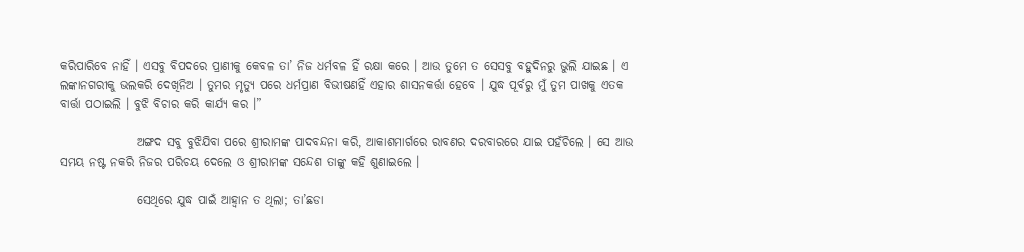କରିପାରିବେ ନାହିଁ । ଏସବୁ ବିପଦରେ ପ୍ରାଣୀକୁ କେବଳ ତା’ ନିଜ ଧର୍ମବଳ ହିଁ ରକ୍ଷା କରେ । ଆଉ ତୁମେ ତ ସେସବୁ ବହୁଦିନରୁ ଭୁଲି ଯାଇଛ । ଏ ଲଙ୍କାନଗରୀକୁ ଭଲକରି ଦେଖିନିଅ । ତୁମର ମୃତ୍ୟୁ ପରେ ଧର୍ମପ୍ରାଣ ବିଭୀଷଣହିଁ ଏହାର ଶାସନକର୍ତ୍ତା ହେବେ । ଯୁଦ୍ଧ ପୂର୍ବରୁ ମୁଁ ତୁମ ପାଖକୁ ଏତକ ବାର୍ତ୍ତା ପଠାଇଲି । ବୁଝି ବିଚାର କରି କାର୍ଯ୍ୟ କର ।”

                ଅଙ୍ଗଦ ସବୁ ବୁଝିଯିବା ପରେ ଶ୍ରୀରାମଙ୍କ ପାଦବନ୍ଦନା କରି, ଆକାଶମାର୍ଗରେ ରାବଣର ଦରବାରରେ ଯାଇ ପହଁଚିଲେ । ସେ ଆଉ ସମୟ ନଷ୍ଟ ନକରି ନିଜର ପରିଚୟ ଦେଲେ ଓ ଶ୍ରୀରାମଙ୍କ ସନ୍ଦେଶ ତାଙ୍କୁ କହି ଶୁଣାଇଲେ ।

                ସେଥିରେ ଯୁଦ୍ଧ ପାଇଁ ଆହ୍ୱାନ ତ ଥିଲା; ତା’ଛଡା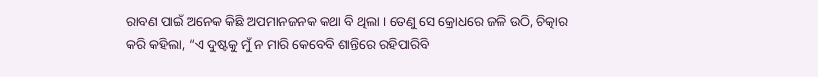ରାବଣ ପାଇଁ ଅନେକ କିଛି ଅପମାନଜନକ କଥା ବି ଥିଲା । ତେଣୁ ସେ କ୍ରୋଧରେ ଜଳି ଉଠି, ଚିତ୍କାର କରି କହିଲା, “ଏ ଦୁଷ୍ଟକୁ ମୁଁ ନ ମାରି କେବେବି ଶାନ୍ତିରେ ରହିପାରିବି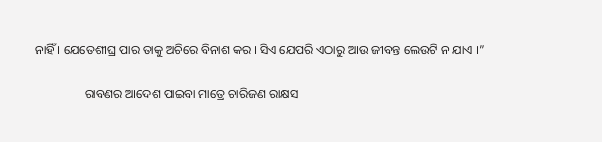ନାହିଁ । ଯେତେଶୀଘ୍ର ପାର ତାକୁ ଅଚିରେ ବିନାଶ କର । ସିଏ ଯେପରି ଏଠାରୁ ଆଉ ଜୀବନ୍ତ ଲେଉଟି ନ ଯାଏ ।”

                ରାବଣର ଆଦେଶ ପାଇବା ମାତ୍ରେ ଚାରିଜଣ ରାକ୍ଷସ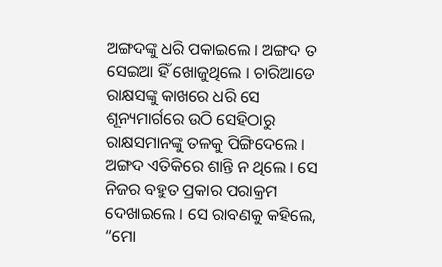ଅଙ୍ଗଦଙ୍କୁ ଧରି ପକାଇଲେ । ଅଙ୍ଗଦ ତ ସେଇଆ ହିଁ ଖୋଜୁଥିଲେ । ଚାରିଆଡେ ରାକ୍ଷସଙ୍କୁ କାଖରେ ଧରି ସେ ଶୂନ୍ୟମାର୍ଗରେ ଉଠି ସେହିଠାରୁ ରାକ୍ଷସମାନଙ୍କୁ ତଳକୁ ପିଙ୍ଗିଦେଲେ । ଅଙ୍ଗଦ ଏତିକିରେ ଶାନ୍ତି ନ ଥିଲେ । ସେ ନିଜର ବହୁତ ପ୍ରକାର ପରାକ୍ରମ ଦେଖାଇଲେ । ସେ ରାବଣକୁ କହିଲେ, “ମୋ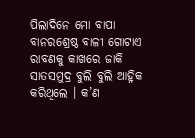ପିଲାଦିନେ ମୋ ବାପା ବାନରଶ୍ରେଷ୍ଠ ବାଳୀ ଗୋଟାଏ ରାବଣକୁ କାଖରେ ଜାକି ସାତସମୁଦ୍ର ବୁଲି ବୁଲି ଆହ୍ନିକ କରିଥିଲେ । କ’ଣ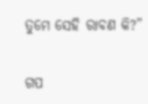ତୁମେ ସେହି ରାବଣ କି?”


ଗପ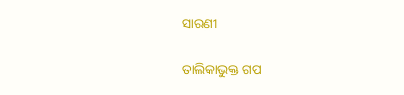ସାରଣୀ

ତାଲିକାଭୁକ୍ତ ଗପ